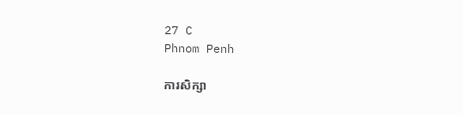27 C
Phnom Penh

ការសិក្សា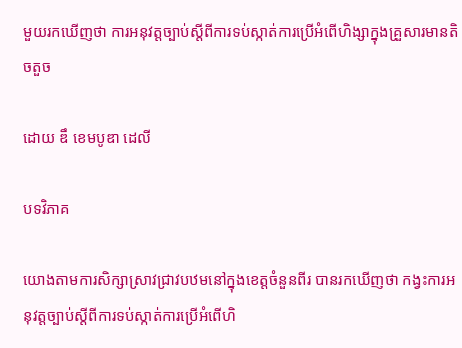មួយរកឃើញថា ការអនុវត្តច្បាប់ស្តីពីការទប់ស្កាត់ការប្រើអំពើហិង្សាក្នុងគ្រួសារមានតិចតួច

ដោយ ឌឹ ខេមបូឌា ដេលី

បទវិភាគ

យោងតាមការសិក្សាស្រាវជ្រាវបឋមនៅក្នុងខេត្តចំនួនពីរ បានរកឃើញថា កង្វះការអនុវត្តច្បាប់ស្តីពីការទប់ស្កាត់ការប្រើអំពើហិ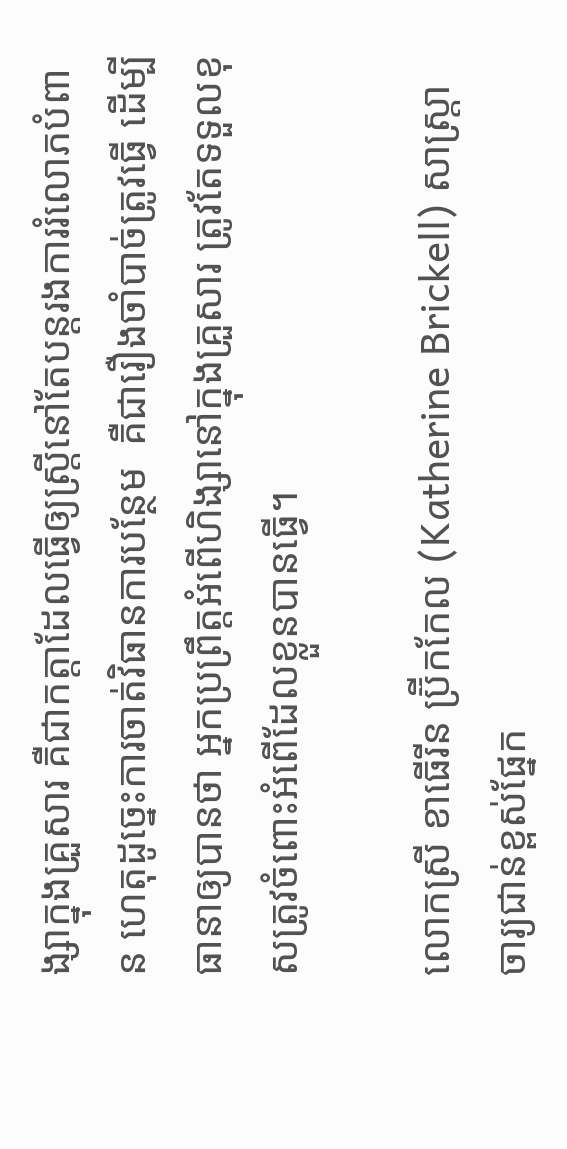ង្សាក្នុងគ្រួសារ គឺជាកត្តាដែលធ្វើឲ្យស្ត្រីនៅតែបន្តរងការរំលោភបំពាន ហេតុដូច្នេះការចាត់វិធានការបន្ថែម  គឺជារឿងចាំបាច់ត្រូវធ្វើ ដើម្បីធានាឲ្យបានថា អ្នកប្រព្រឹត្តអំពើហិង្សានៅក្នុងគ្រួសារ ត្រូវតែទទួលខុសត្រូវចំពោះអំពើដែលខ្លួនបានធ្វើ។

លោកស្រី ខាធើរីន ប្រ៊ីកកែល (Katherine Brickell) សាស្ត្រាចារ្យជាន់ខ្ពស់ផ្នែក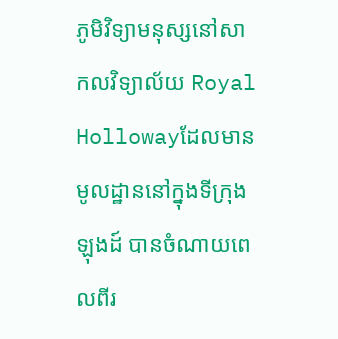ភូមិវិទ្យាមនុស្សនៅសាកលវិទ្យាល័យ Royal  Hollowayដែលមានមូលដ្ឋាននៅក្នុងទីក្រុងឡុងដ៍ បានចំណាយពេលពីរ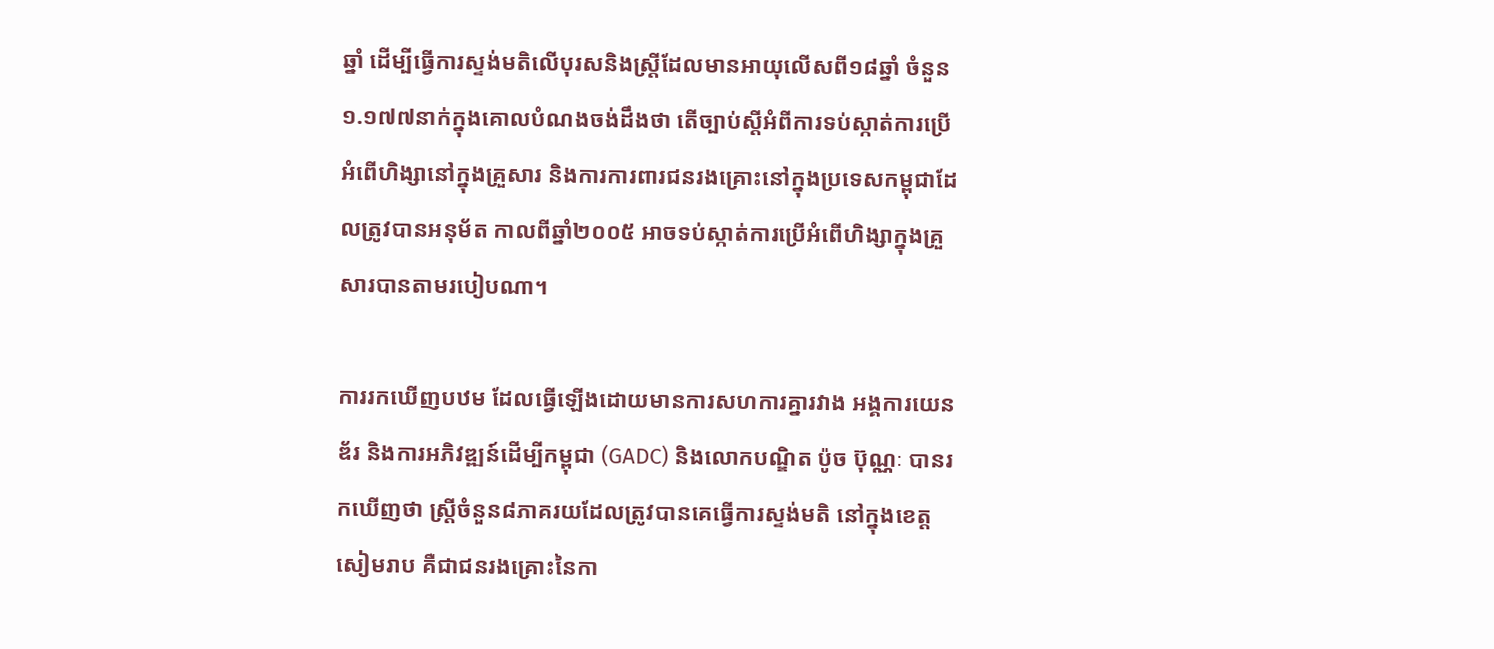ឆ្នាំ ដើម្បីធ្វើការស្ទង់មតិលើបុរសនិងស្ត្រីដែលមានអាយុលើសពី១៨ឆ្នាំ ចំនួន១.១៧៧នាក់ក្នុងគោលបំណងចង់ដឹងថា តើច្បាប់ស្តីអំពីការទប់ស្កាត់ការប្រើអំពើហិង្សានៅក្នុងគ្រួសារ និងការការពារជនរងគ្រោះនៅក្នុងប្រទេសកម្ពុជាដែលត្រូវបានអនុម័ត កាលពីឆ្នាំ២០០៥ អាចទប់ស្កាត់ការប្រើអំពើហិង្សាក្នុងគ្រួសារបានតាមរបៀបណា។

ការរកឃើញបឋម ដែលធ្វើឡើងដោយមានការសហការគ្នារវាង អង្គការយេនឌ័រ និងការអភិវឌ្ឍន៍ដើម្បីកម្ពុជា (GADC) និងលោកបណ្ឌិត ប៉ូច ប៊ុណ្ណៈ បានរកឃើញថា ស្ត្រីចំនួន៨ភាគរយដែលត្រូវបានគេធ្វើការស្ទង់មតិ នៅក្នុងខេត្តសៀមរាប គឺជាជនរងគ្រោះនៃកា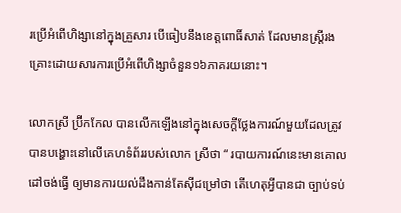រប្រើអំពើហិង្សានៅក្នុងគ្រួសារ បើធៀបនឹងខេត្តពោធិ៍សាត់ ដែលមានស្ត្រីរងគ្រោះដោយសារការប្រើអំពើហិង្សាចំនួន១៦ភាគរយនោះ។

លោកស្រី ប្រ៊ីកកែល បានលើកឡើងនៅក្នុងសេចក្តីថ្លែងការណ៍មួយដែលត្រូវបានបង្ហោះនៅលើគេហទំព័ររបស់លោក ស្រីថា “ របាយការណ៍នេះមានគោលដៅចង់ធ្វើ ឲ្យមានការយល់ដឹងកាន់តែស៊ីជម្រៅថា តើហេតុអ្វីបានជា ច្បាប់ទប់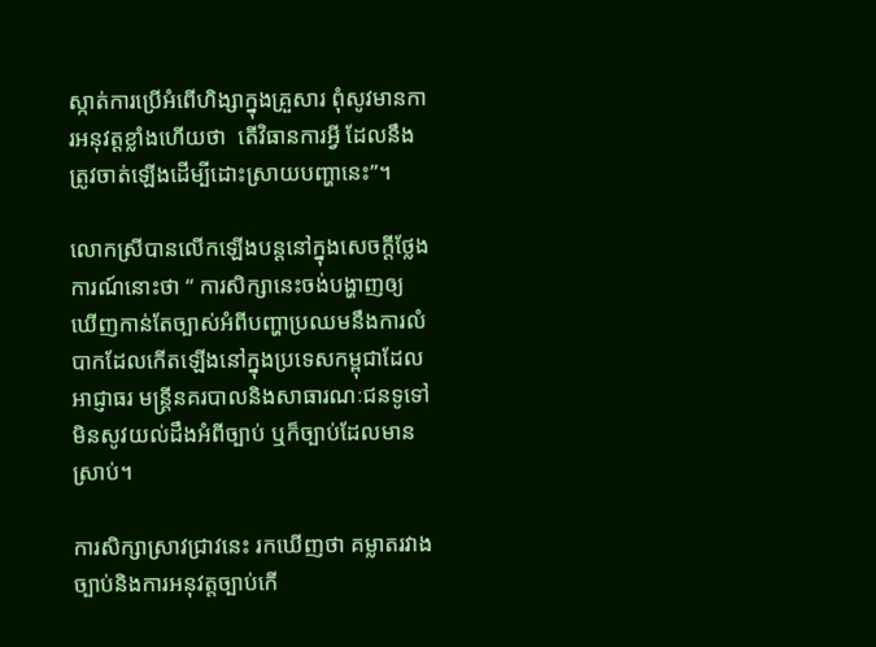ស្កាត់ការប្រើអំពើហិង្សាក្នុងគ្រួសារ ពុំសូវមានការអនុវត្តខ្លាំងហើយថា  តើវិធានការអ្វី ដែលនឹងត្រូវចាត់ឡើងដើម្បីដោះស្រាយបញ្ហានេះ”។

លោកស្រីបានលើកឡើងបន្តនៅក្នុងសេចក្តីថ្លែងការណ៍នោះថា “ ការសិក្សានេះចង់បង្ហាញឲ្យឃើញកាន់តែច្បាស់អំពីបញ្ហាប្រឈមនឹងការលំបាកដែលកើតឡើងនៅក្នុងប្រទេសកម្ពុជាដែលអាជ្ញាធរ មន្ត្រីនគរបាលនិងសាធារណៈជនទូទៅ មិនសូវយល់ដឹងអំពីច្បាប់ ឬក៏ច្បាប់ដែលមានស្រាប់។

ការសិក្សាស្រាវជ្រាវនេះ រកឃើញថា គម្លាតរវាងច្បាប់និងការអនុវត្តច្បាប់កើ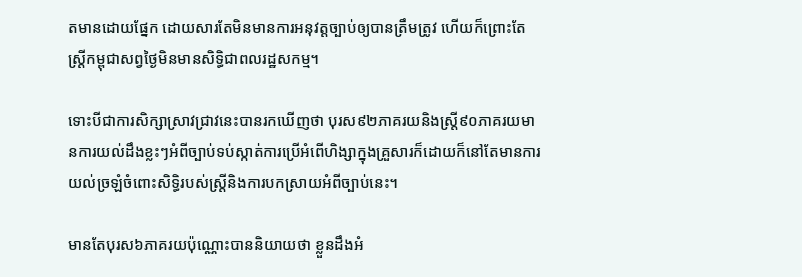តមានដោយផ្នែក ដោយសារតែមិនមានការអនុវត្តច្បាប់ឲ្យបានត្រឹមត្រូវ ហើយក៏ព្រោះតែស្ត្រីកម្ពុជាសព្វថ្ងៃមិនមានសិទ្ធិជាពលរដ្ឋសកម្ម។

ទោះបីជាការសិក្សាស្រាវជ្រាវនេះបានរកឃើញថា បុរស៩២ភាគរយនិងស្ត្រី៩០ភាគរយមានការយល់ដឹងខ្លះៗអំពីច្បាប់ទប់ស្កាត់ការប្រើអំពើហិង្សាក្នុងគ្រួសារក៏ដោយក៏នៅតែមានការយល់ច្រឡំចំពោះសិទ្ធិរបស់ស្ត្រីនិងការបកស្រាយអំពីច្បាប់នេះ។

មានតែបុរស៦ភាគរយប៉ុណ្ណោះបាននិយាយថា ខ្លួនដឹងអំ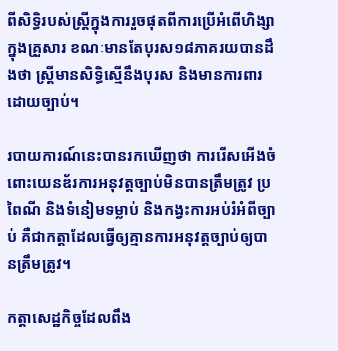ពីសិទ្ធិរបស់ស្ត្រីក្នុងការរួចផុតពីការប្រើអំពើហិង្សាក្នុងគ្រួសារ ខណៈមានតែបុរស១៨ភាគរយបានដឹងថា ស្ត្រីមានសិទ្ធិស្មើនឹងបុរស និងមានការពារដោយច្បាប់។

របាយការណ៍នេះបានរកឃើញថា ការរើសអើងចំពោះយេនឌ័រការអនុវត្តច្បាប់មិនបានត្រឹមត្រូវ ប្រពៃណី និងទំនៀមទម្លាប់ និងកង្វះការអប់រំអំពីច្បាប់ គឺជាកត្តាដែលធ្វើឲ្យគ្មានការអនុវត្តច្បាប់ឲ្យបានត្រឹមត្រូវ។

កត្តាសេដ្ឋកិច្ចដែលពឹង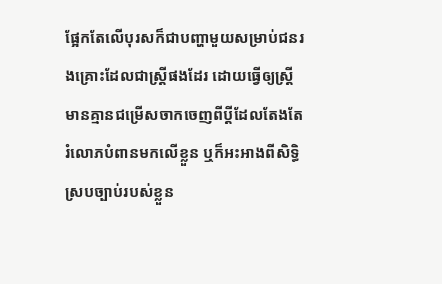ផ្អែកតែលើបុរសក៏ជាបញ្ហាមួយសម្រាប់ជនរងគ្រោះដែលជាស្ត្រីផងដែរ ដោយធ្វើឲ្យស្ត្រីមានគ្មានជម្រើសចាកចេញពីប្តីដែលតែងតែរំលោភបំពានមកលើខ្លួន ឬក៏អះអាងពីសិទ្ធិស្របច្បាប់របស់ខ្លួន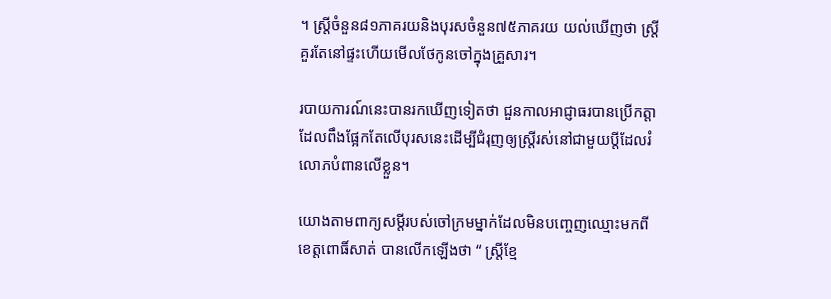។ ស្ត្រីចំនួន៨១ភាគរយនិងបុរសចំនួន៧៥ភាគរយ យល់ឃើញថា ស្ត្រីគួរតែនៅផ្ទះហើយមើលថែកូនចៅក្នុងគ្រួសារ។

របាយការណ៍នេះបានរកឃើញទៀតថា ជួនកាលអាជ្ញាធរបានប្រើកត្តាដែលពឹងផ្អែកតែលើបុរសនេះដើម្បីជំរុញឲ្យស្ត្រីរស់នៅជាមួយប្តីដែលរំលោភបំពានលើខ្លួន។

យោងតាមពាក្យសម្តីរបស់ចៅក្រមម្នាក់ដែលមិនបញ្ចេញឈ្មោះមកពីខេត្តពោធិ៍សាត់ បានលើកឡើងថា “ ស្ត្រីខ្មែ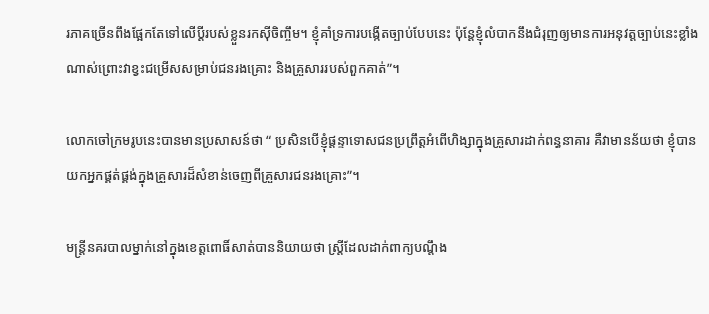រភាគច្រើនពឹងផ្អែកតែទៅលើប្តីរបស់ខ្លួនរកស៊ីចិញ្ចឹម។ ខ្ញុំគាំទ្រការបង្កើតច្បាប់បែបនេះ ប៉ុន្តែខ្ញុំលំបាកនឹងជំរុញឲ្យមានការអនុវត្តច្បាប់នេះខ្លាំងណាស់ព្រោះវាខ្វះជម្រើសសម្រាប់ជនរងគ្រោះ និងគ្រួសាររបស់ពួកគាត់”។

លោកចៅក្រមរូបនេះបានមានប្រសាសន៍ថា “ ប្រសិនបើខ្ញុំផ្តន្ទាទោសជនប្រព្រឹត្តអំពើហិង្សាក្នុងគ្រួសារដាក់ពន្ធនាគារ គឺវាមានន័យថា ខ្ញុំបានយកអ្នកផ្គត់ផ្គង់ក្នុងគ្រួសារដ៏សំខាន់ចេញពីគ្រួសារជនរងគ្រោះ”។

មន្ដ្រីនគរបាលម្នាក់នៅក្នុងខេត្តពោធិ៍សាត់បាននិយាយថា ស្ត្រីដែលដាក់ពាក្យបណ្តឹង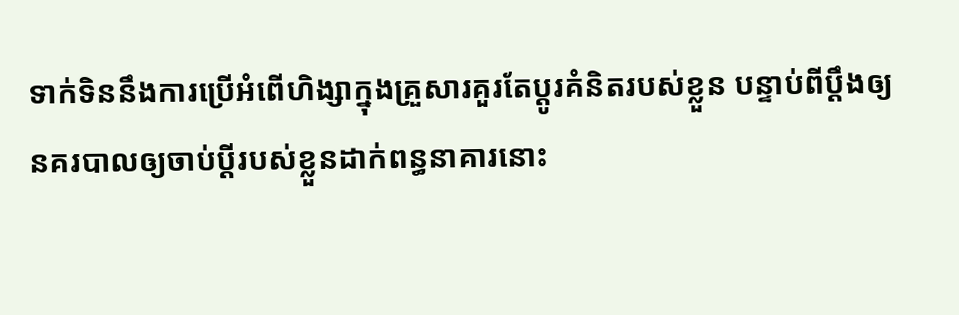ទាក់ទិននឹងការប្រើអំពើហិង្សាក្នុងគ្រួសារគួរតែប្តូរគំនិតរបស់ខ្លួន បន្ទាប់ពីប្តឹងឲ្យនគរបាលឲ្យចាប់ប្តីរបស់ខ្លួនដាក់ពន្ធនាគារនោះ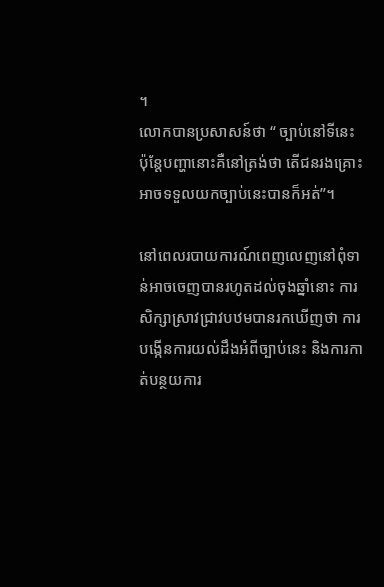។
លោកបានប្រសាសន៍ថា “ ច្បាប់នៅទីនេះ ប៉ុន្តែបញ្ហានោះគឺនៅត្រង់ថា តើជនរងគ្រោះអាចទទួលយកច្បាប់នេះបានក៏អត់”។

នៅពេលរបាយការណ៍ពេញលេញនៅពុំទាន់អាចចេញបានរហូតដល់ចុងឆ្នាំនោះ ការសិក្សាស្រាវជ្រាវបឋមបានរកឃើញថា ការបង្កើនការយល់ដឹងអំពីច្បាប់នេះ និងការកាត់បន្ថយការ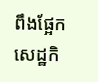ពឹងផ្អែកសេដ្ឋកិ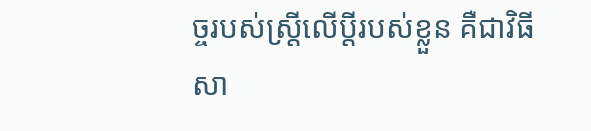ច្ចរបស់ស្ត្រីលើប្តីរបស់ខ្លួន គឺជាវិធីសា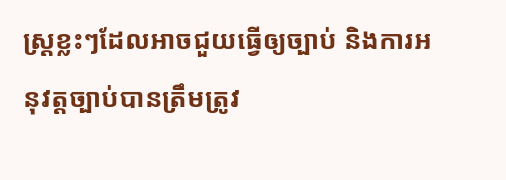ស្ត្រខ្លះៗដែលអាចជួយធ្វើឲ្យច្បាប់ និងការអនុវត្តច្បាប់បានត្រឹមត្រូវ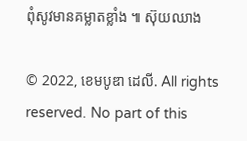ពុំសូវមានគម្លាតខ្លាំង ៕ ស៊ុយឈាង

© 2022, ខេមបូឌា ដេលី. All rights reserved. No part of this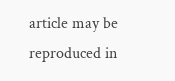article may be reproduced in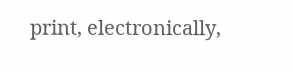print, electronically,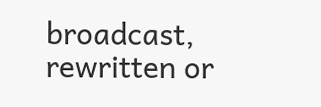broadcast, rewritten or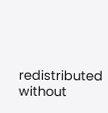redistributed without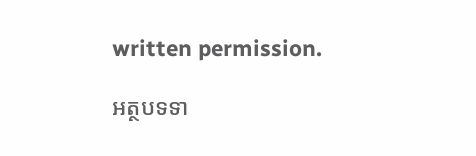written permission.

អត្ថបទទា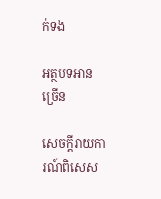ក់ទង

អត្ថបទអានច្រើន

សេចក្ដីរាយការណ៍ពិសេស